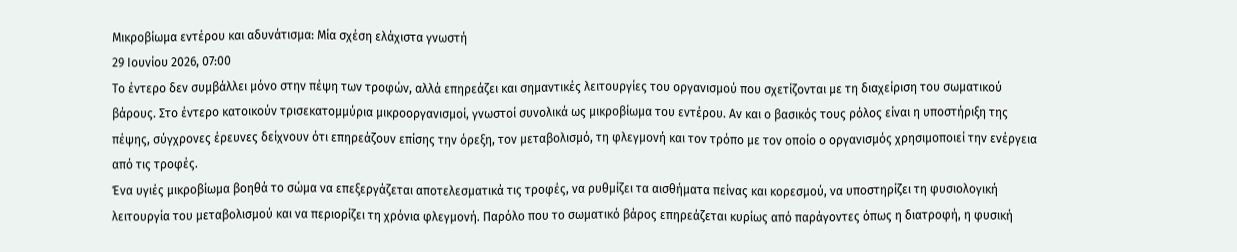Μικροβίωμα εντέρου και αδυνάτισμα: Μία σχέση ελάχιστα γνωστή
29 Ιουνίου 2026, 07:00
Το έντερο δεν συμβάλλει μόνο στην πέψη των τροφών, αλλά επηρεάζει και σημαντικές λειτουργίες του οργανισμού που σχετίζονται με τη διαχείριση του σωματικού βάρους. Στο έντερο κατοικούν τρισεκατομμύρια μικροοργανισμοί, γνωστοί συνολικά ως μικροβίωμα του εντέρου. Αν και ο βασικός τους ρόλος είναι η υποστήριξη της πέψης, σύγχρονες έρευνες δείχνουν ότι επηρεάζουν επίσης την όρεξη, τον μεταβολισμό, τη φλεγμονή και τον τρόπο με τον οποίο ο οργανισμός χρησιμοποιεί την ενέργεια από τις τροφές.
Ένα υγιές μικροβίωμα βοηθά το σώμα να επεξεργάζεται αποτελεσματικά τις τροφές, να ρυθμίζει τα αισθήματα πείνας και κορεσμού, να υποστηρίζει τη φυσιολογική λειτουργία του μεταβολισμού και να περιορίζει τη χρόνια φλεγμονή. Παρόλο που το σωματικό βάρος επηρεάζεται κυρίως από παράγοντες όπως η διατροφή, η φυσική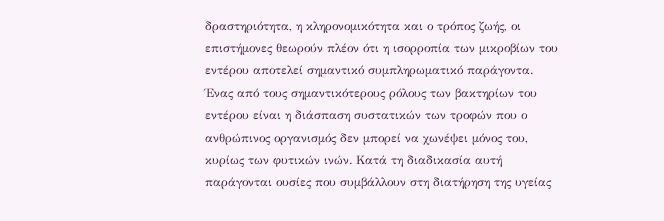δραστηριότητα, η κληρονομικότητα και ο τρόπος ζωής, οι επιστήμονες θεωρούν πλέον ότι η ισορροπία των μικροβίων του εντέρου αποτελεί σημαντικό συμπληρωματικό παράγοντα.
Ένας από τους σημαντικότερους ρόλους των βακτηρίων του εντέρου είναι η διάσπαση συστατικών των τροφών που ο ανθρώπινος οργανισμός δεν μπορεί να χωνέψει μόνος του, κυρίως των φυτικών ινών. Κατά τη διαδικασία αυτή παράγονται ουσίες που συμβάλλουν στη διατήρηση της υγείας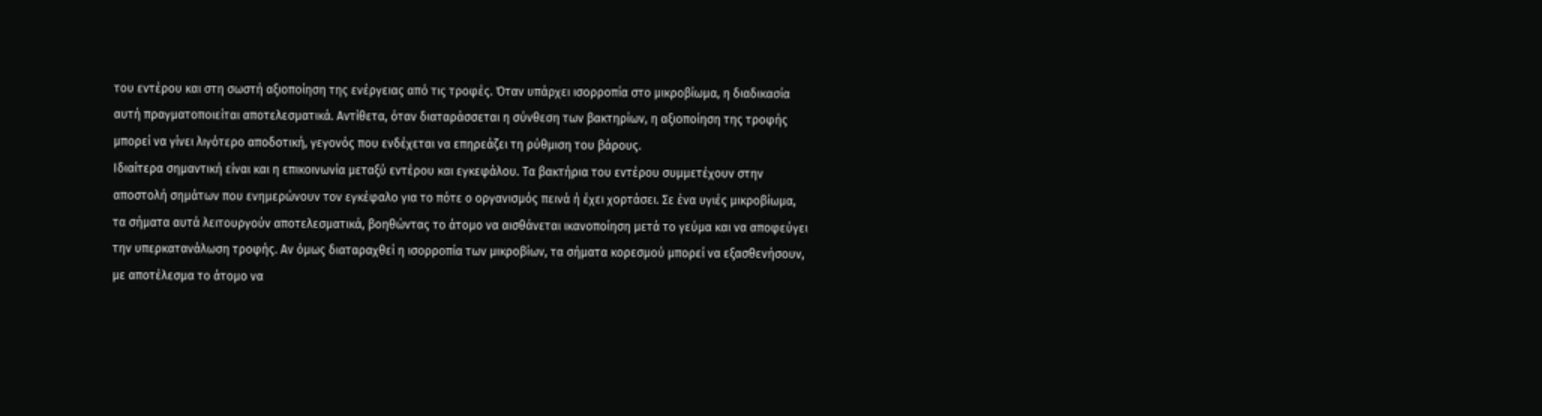του εντέρου και στη σωστή αξιοποίηση της ενέργειας από τις τροφές. Όταν υπάρχει ισορροπία στο μικροβίωμα, η διαδικασία αυτή πραγματοποιείται αποτελεσματικά. Αντίθετα, όταν διαταράσσεται η σύνθεση των βακτηρίων, η αξιοποίηση της τροφής μπορεί να γίνει λιγότερο αποδοτική, γεγονός που ενδέχεται να επηρεάζει τη ρύθμιση του βάρους.
Ιδιαίτερα σημαντική είναι και η επικοινωνία μεταξύ εντέρου και εγκεφάλου. Τα βακτήρια του εντέρου συμμετέχουν στην αποστολή σημάτων που ενημερώνουν τον εγκέφαλο για το πότε ο οργανισμός πεινά ή έχει χορτάσει. Σε ένα υγιές μικροβίωμα, τα σήματα αυτά λειτουργούν αποτελεσματικά, βοηθώντας το άτομο να αισθάνεται ικανοποίηση μετά το γεύμα και να αποφεύγει την υπερκατανάλωση τροφής. Αν όμως διαταραχθεί η ισορροπία των μικροβίων, τα σήματα κορεσμού μπορεί να εξασθενήσουν, με αποτέλεσμα το άτομο να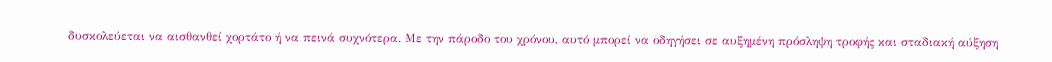δυσκολεύεται να αισθανθεί χορτάτο ή να πεινά συχνότερα. Με την πάροδο του χρόνου, αυτό μπορεί να οδηγήσει σε αυξημένη πρόσληψη τροφής και σταδιακή αύξηση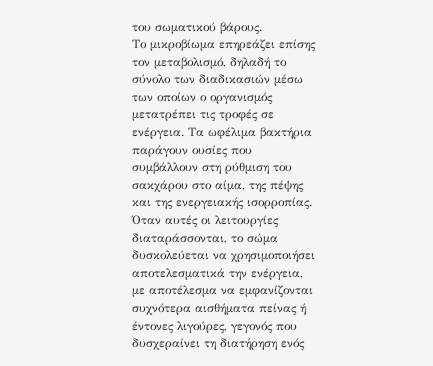του σωματικού βάρους.
Το μικροβίωμα επηρεάζει επίσης τον μεταβολισμό, δηλαδή το σύνολο των διαδικασιών μέσω των οποίων ο οργανισμός μετατρέπει τις τροφές σε ενέργεια. Τα ωφέλιμα βακτήρια παράγουν ουσίες που συμβάλλουν στη ρύθμιση του σακχάρου στο αίμα, της πέψης και της ενεργειακής ισορροπίας. Όταν αυτές οι λειτουργίες διαταράσσονται, το σώμα δυσκολεύεται να χρησιμοποιήσει αποτελεσματικά την ενέργεια, με αποτέλεσμα να εμφανίζονται συχνότερα αισθήματα πείνας ή έντονες λιγούρες, γεγονός που δυσχεραίνει τη διατήρηση ενός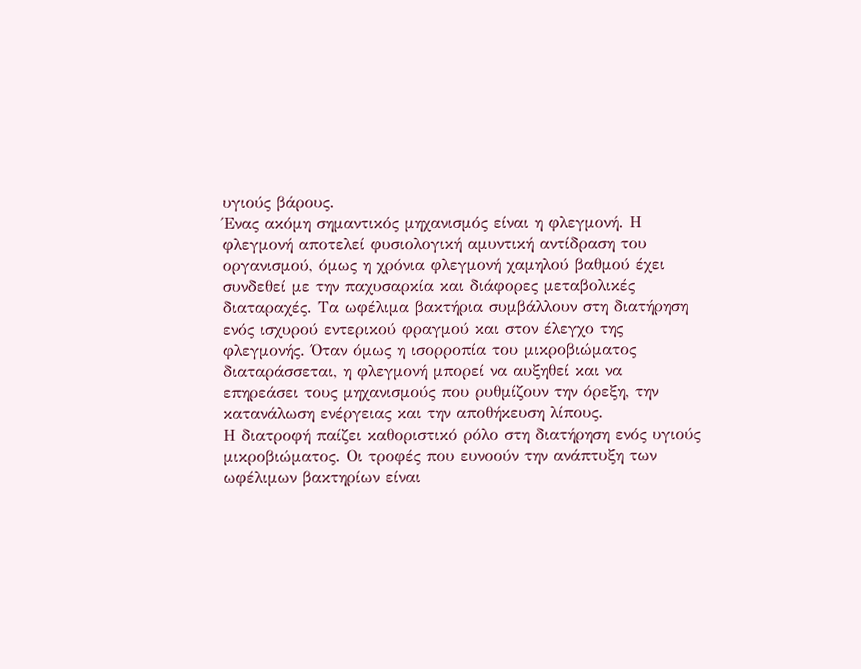υγιούς βάρους.
Ένας ακόμη σημαντικός μηχανισμός είναι η φλεγμονή. Η φλεγμονή αποτελεί φυσιολογική αμυντική αντίδραση του οργανισμού, όμως η χρόνια φλεγμονή χαμηλού βαθμού έχει συνδεθεί με την παχυσαρκία και διάφορες μεταβολικές διαταραχές. Τα ωφέλιμα βακτήρια συμβάλλουν στη διατήρηση ενός ισχυρού εντερικού φραγμού και στον έλεγχο της φλεγμονής. Όταν όμως η ισορροπία του μικροβιώματος διαταράσσεται, η φλεγμονή μπορεί να αυξηθεί και να επηρεάσει τους μηχανισμούς που ρυθμίζουν την όρεξη, την κατανάλωση ενέργειας και την αποθήκευση λίπους.
Η διατροφή παίζει καθοριστικό ρόλο στη διατήρηση ενός υγιούς μικροβιώματος. Οι τροφές που ευνοούν την ανάπτυξη των ωφέλιμων βακτηρίων είναι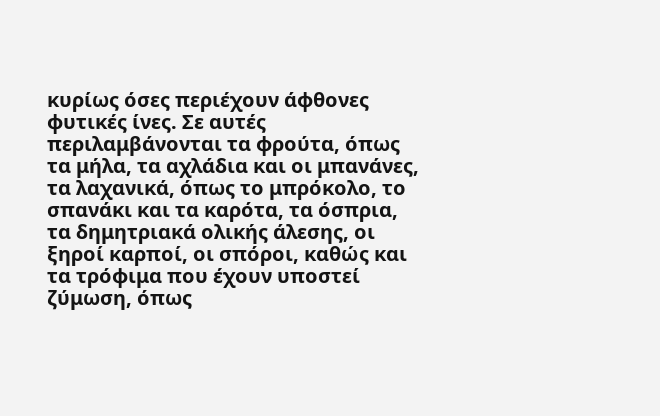κυρίως όσες περιέχουν άφθονες φυτικές ίνες. Σε αυτές περιλαμβάνονται τα φρούτα, όπως τα μήλα, τα αχλάδια και οι μπανάνες, τα λαχανικά, όπως το μπρόκολο, το σπανάκι και τα καρότα, τα όσπρια, τα δημητριακά ολικής άλεσης, οι ξηροί καρποί, οι σπόροι, καθώς και τα τρόφιμα που έχουν υποστεί ζύμωση, όπως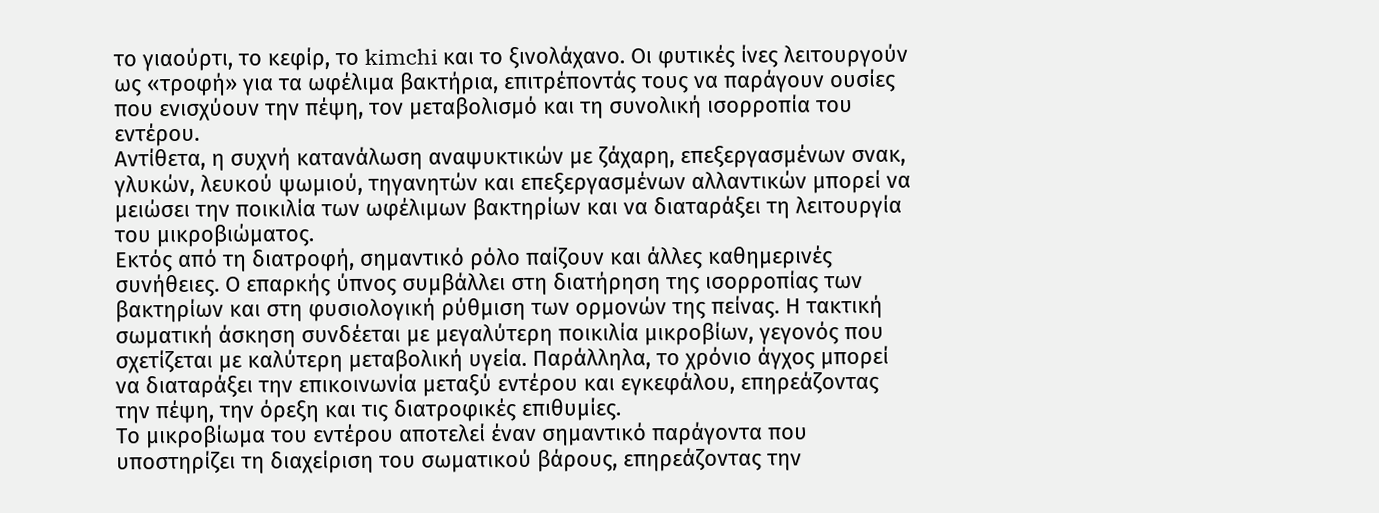το γιαούρτι, το κεφίρ, το kimchi και το ξινολάχανο. Οι φυτικές ίνες λειτουργούν ως «τροφή» για τα ωφέλιμα βακτήρια, επιτρέποντάς τους να παράγουν ουσίες που ενισχύουν την πέψη, τον μεταβολισμό και τη συνολική ισορροπία του εντέρου.
Αντίθετα, η συχνή κατανάλωση αναψυκτικών με ζάχαρη, επεξεργασμένων σνακ, γλυκών, λευκού ψωμιού, τηγανητών και επεξεργασμένων αλλαντικών μπορεί να μειώσει την ποικιλία των ωφέλιμων βακτηρίων και να διαταράξει τη λειτουργία του μικροβιώματος.
Εκτός από τη διατροφή, σημαντικό ρόλο παίζουν και άλλες καθημερινές συνήθειες. Ο επαρκής ύπνος συμβάλλει στη διατήρηση της ισορροπίας των βακτηρίων και στη φυσιολογική ρύθμιση των ορμονών της πείνας. Η τακτική σωματική άσκηση συνδέεται με μεγαλύτερη ποικιλία μικροβίων, γεγονός που σχετίζεται με καλύτερη μεταβολική υγεία. Παράλληλα, το χρόνιο άγχος μπορεί να διαταράξει την επικοινωνία μεταξύ εντέρου και εγκεφάλου, επηρεάζοντας την πέψη, την όρεξη και τις διατροφικές επιθυμίες.
Το μικροβίωμα του εντέρου αποτελεί έναν σημαντικό παράγοντα που υποστηρίζει τη διαχείριση του σωματικού βάρους, επηρεάζοντας την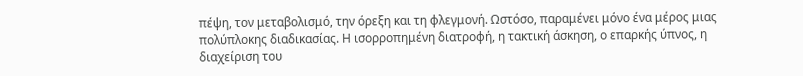πέψη, τον μεταβολισμό, την όρεξη και τη φλεγμονή. Ωστόσο, παραμένει μόνο ένα μέρος μιας πολύπλοκης διαδικασίας. Η ισορροπημένη διατροφή, η τακτική άσκηση, ο επαρκής ύπνος, η διαχείριση του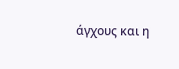άγχους και η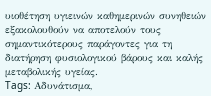υιοθέτηση υγιεινών καθημερινών συνηθειών εξακολουθούν να αποτελούν τους σημαντικότερους παράγοντες για τη διατήρηση φυσιολογικού βάρους και καλής μεταβολικής υγείας.
Tags: Αδυνάτισμα,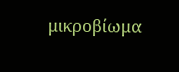μικροβίωμα